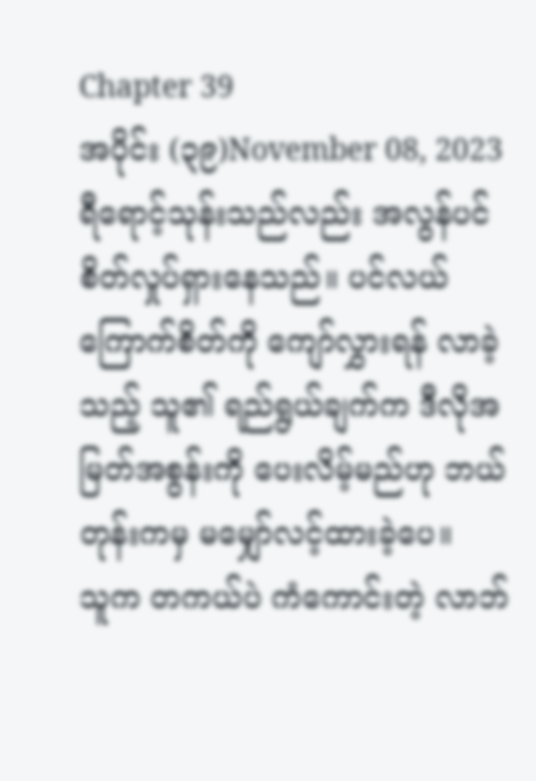Chapter 39
အပိုင်း (၃၉)November 08, 2023
ရီရောင့်သုန်းသည်လည်း အလွန်ပင် စိတ်လှုပ်ရှားနေသည်။ ပင်လယ်ကြောက်စိတ်ကို ကျော်လွှားရန် လာခဲ့သည့် သူ၏ ရည်ရွယ်ချက်က ဒီလိုအမြတ်အစွန်းကို ပေးလိမ့်မည်ဟု ဘယ်တုန်းကမှ မမျှော်လင့်ထားခဲ့ပေ။
သူက တကယ်ပဲ ကံကောင်းတဲ့ လာဘ်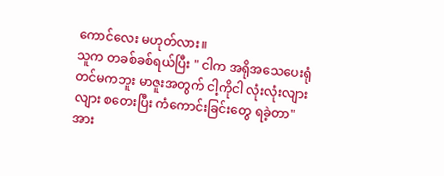ကောင်လေး မဟုတ်လား။
သူက တခစ်ခစ်ရယ်ပြီး " ငါက အရိုအသေပေးရုံတင်မကဘူး မာဇူးအတွက် ငါ့ကိုငါ လုံးလုံးလျားလျား စတေးပြီး ကံကောင်းခြင်းတွေ ရခဲ့တာ"
အား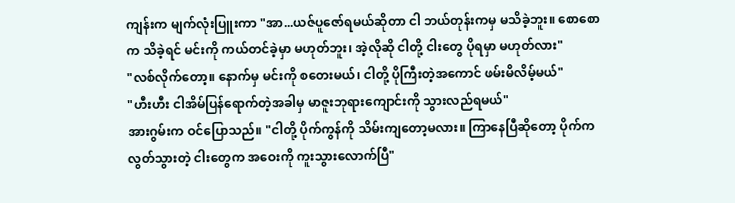ကျန်းက မျက်လုံးပြူးကာ "အာ...ယဇ်ပူဇော်ရမယ်ဆိုတာ ငါ ဘယ်တုန်းကမှ မသိခဲ့ဘူး။ စောစောက သိခဲ့ရင် မင်းကို ကယ်တင်ခဲ့မှာ မဟုတ်ဘူး၊ အဲ့လိုဆို ငါတို့ ငါးတွေ ပိုရမှာ မဟုတ်လား"
"လစ်လိုက်တော့။ နောက်မှ မင်းကို စတေးမယ်၊ ငါတို့ ပိုကြီးတဲ့အကောင် ဖမ်းမိလိမ့်မယ်"
"ဟီးဟီး ငါအိမ်ပြန်ရောက်တဲ့အခါမှ မာဇူးဘုရားကျောင်းကို သွားလည်ရမယ်"
အားဂွမ်းက ဝင်ပြောသည်။ "ငါတို့ ပိုက်ကွန်ကို သိမ်းကျတော့မလား။ ကြာနေပြီဆိုတော့ ပိုက်ကလွတ်သွားတဲ့ ငါးတွေက အဝေးကို ကူးသွားလောက်ပြီ"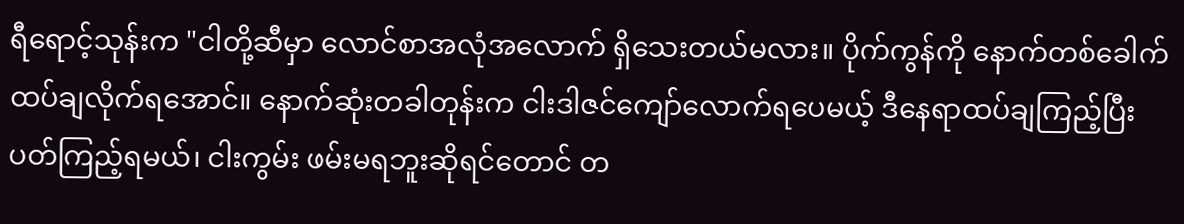ရီရောင့်သုန်းက "ငါတို့ဆီမှာ လောင်စာအလုံအလောက် ရှိသေးတယ်မလား။ ပိုက်ကွန်ကို နောက်တစ်ခေါက် ထပ်ချလိုက်ရအောင်။ နောက်ဆုံးတခါတုန်းက ငါးဒါဇင်ကျော်လောက်ရပေမယ့် ဒီနေရာထပ်ချကြည့်ပြီး ပတ်ကြည့်ရမယ်၊ ငါးကွမ်း ဖမ်းမရဘူးဆိုရင်တောင် တ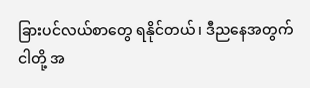ခြားပင်လယ်စာတွေ ရနိုင်တယ်၊ ဒီညနေအတွက် ငါတို့ အ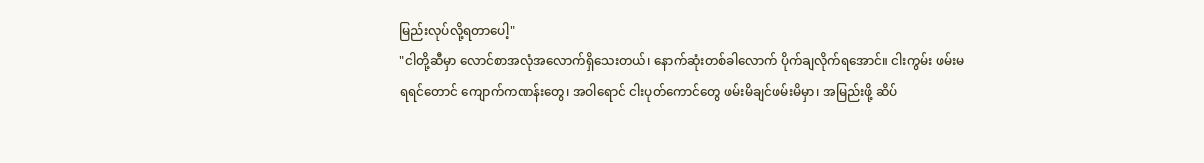မြည်းလုပ်လို့ရတာပေါ့"
"ငါတို့ဆီမှာ လောင်စာအလုံအလောက်ရှိသေးတယ်၊ နောက်ဆုံးတစ်ခါလောက် ပိုက်ချလိုက်ရအောင်။ ငါးကွမ်း ဖမ်းမရရင်တောင် ကျောက်ကဏန်းတွေ၊ အဝါရောင် ငါးပုတ်ကောင်တွေ ဖမ်းမိချင်ဖမ်းမိမှာ၊ အမြည်းဖို့ ဆိပ်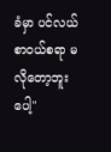ခံမှာ ပင်လယ်စာဝယ်စရာ မလိုတော့ဘူးပေါ့"